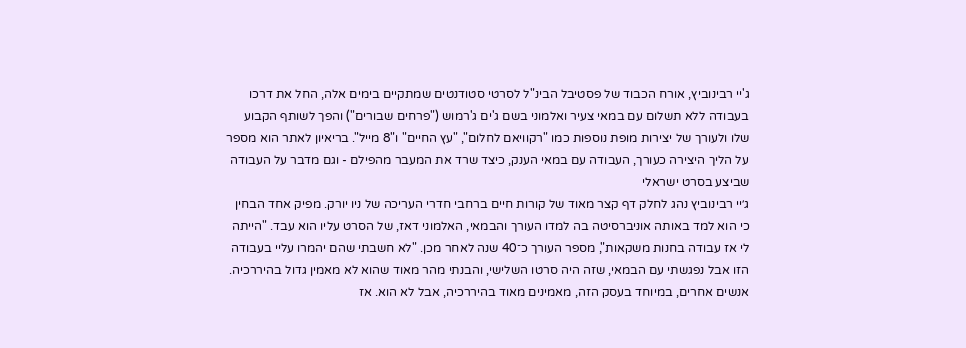ג'יי רבינוביץ, אורח הכבוד של פסטיבל הבינ"ל לסרטי סטודנטים שמתקיים בימים אלה, החל את דרכו בעבודה ללא תשלום עם במאי צעיר ואלמוני בשם ג'ים ג'רמוש ("פרחים שבורים") והפך לשותף הקבוע שלו ולעורך של יצירות מופת נוספות כמו "רקוויאם לחלום", "עץ החיים" ו"8 מייל". בריאיון לאתר הוא מספר על הליך היצירה כעורך, העבודה עם במאי הענק, כיצד שרד את המעבר מהפילם - וגם מדבר על העבודה שביצע בסרט ישראלי
ג׳יי רבינוביץ נהג לחלק דף קצר מאוד של קורות חיים ברחבי חדרי העריכה של ניו יורק. מפיק אחד הבחין כי הוא למד באותה אוניברסיטה בה למדו העורך והבמאי, האלמוני דאז, של הסרט עליו הוא עבד. "הייתה לי אז עבודה בחנות משקאות", מספר העורך כ־40 שנה לאחר מכן. "לא חשבתי שהם יהמרו עליי בעבודה הזו אבל נפגשתי עם הבמאי, שזה היה סרטו השלישי, והבנתי מהר מאוד שהוא לא מאמין גדול בהיררכיה. אנשים אחרים, במיוחד בעסק הזה, מאמינים מאוד בהיררכיה, אבל לא הוא. אז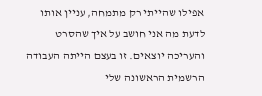אפילו שהייתי רק מתמחה, עניין אותו לדעת מה אני חושב על איך שהסרט והעריכה יוצאים. זו בעצם הייתה העבודה הרשמית הראשונה שלי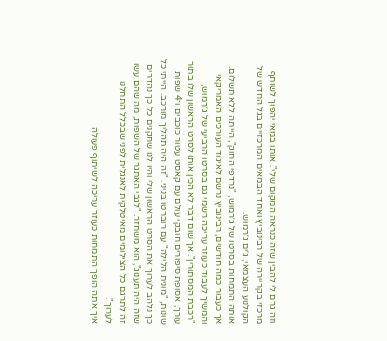וזה גרם לי להבין שזה כנראה המקום שלי". אותו במאי יהפוך לשותף מרכזי בקריירה של רבינוביץ ואחד הבמאים המרכזיים בגל החדש של הקולנוע העצמאי, ג׳ים ג׳רמוש.
אותה התמחות בסרטו של ג׳רמוש, "נרדפי החוק", הייתה ללא תשלום. אך כעבור כמה חודשים, רבינוביץ נרשם לאיגוד העורכים האמריקאי והמשיך לעבוד כעוזר עריכה רשמי גם בסרטו הרביעי של ג׳רמוש, "רכבת המסתורין". אך שום דבר לא הכין אותו לסרט הראשון שלו בתור עורך, אסופת סיפורים חובקי עולם עם קאסט עטור כוכבים ו־4 שפות שונות, "מונית הלילה" עם רוברטו בניני. "זה היה תהליך מורכב. הייתי כל כך נלהב לערוך את הסרט הראשון שלי והיו לנו שחקנים כל כך נהדרים שזה היה תענוג", הוא משחזר. "לגבי האתגר של השפות, מה שהם עשו זה לתרגם כל הצילומים מאיטלקית לאנגלית לפני שבכלל התחלנו לערוך".
איך אתה הופך התמחות כעוזר עריכה לשיתוף פעולה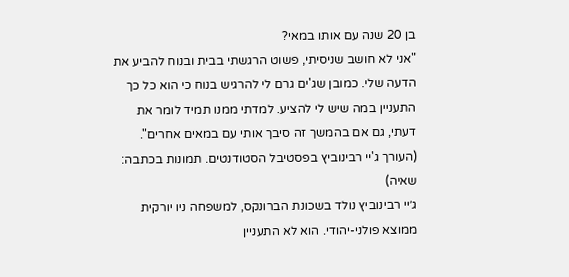בן 20 שנה עם אותו במאי?
"אני לא חושב שניסיתי, פשוט הרגשתי בבית ובנוח להביע את הדעה שלי. כמובן שג'ים גרם לי להרגיש בנוח כי הוא כל כך התעניין במה שיש לי להציע. למדתי ממנו תמיד לומר את דעתי, גם אם בהמשך זה סיבך אותי עם במאים אחרים".
(העורך ג'יי רבינוביץ בפסטיבל הסטודנטים. תמונות בכתבה: שאיה)
ג׳יי רבינוביץ נולד בשכונת הברונקס, למשפחה ניו יורקית ממוצא פולני-יהודי. הוא לא התעניין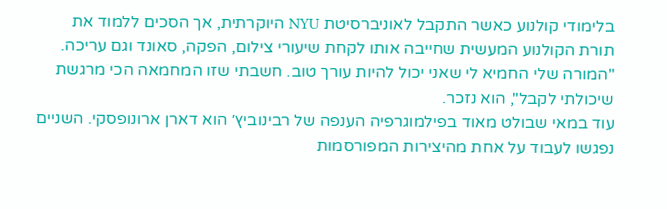בלימודי קולנוע כאשר התקבל לאוניברסיטת NYU היוקרתית, אך הסכים ללמוד את תורת הקולנוע המעשית שחייבה אותו לקחת שיעורי צילום, הפקה, סאונד וגם עריכה. "המורה שלי החמיא לי שאני יכול להיות עורך טוב. חשבתי שזו המחמאה הכי מרגשת שיכולתי לקבל", הוא נזכר.
עוד במאי שבולט מאוד בפילמוגרפיה הענפה של רבינוביץ׳ הוא דארן ארונופסקי. השניים נפגשו לעבוד על אחת מהיצירות המפורסמות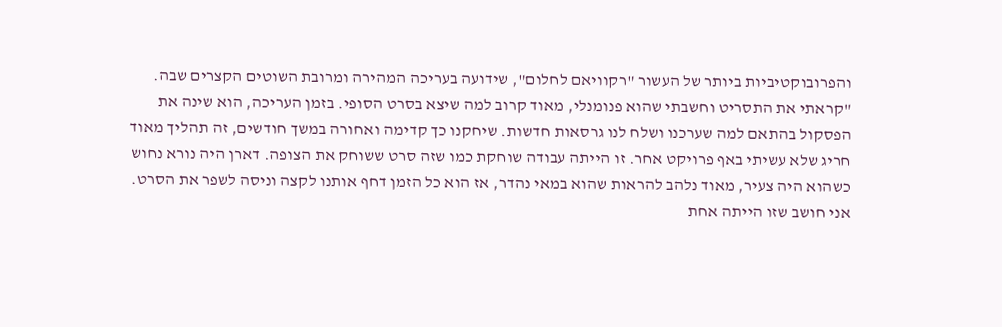והפרובוקטיביות ביותר של העשור "רקוויאם לחלום", שידועה בעריכה המהירה ומרובת השוטים הקצרים שבה. "קראתי את התסריט וחשבתי שהוא פנומנלי, מאוד קרוב למה שיצא בסרט הסופי. בזמן העריכה, הוא שינה את הפסקול בהתאם למה שערכנו ושלח לנו גרסאות חדשות. שיחקנו כך קדימה ואחורה במשך חודשים, זה תהליך מאוד חריג שלא עשיתי באף פרויקט אחר. זו הייתה עבודה שוחקת כמו שזה סרט ששוחק את הצופה. דארן היה נורא נחוש כשהוא היה צעיר, מאוד נלהב להראות שהוא במאי נהדר, אז הוא כל הזמן דחף אותנו לקצה וניסה לשפר את הסרט. אני חושב שזו הייתה אחת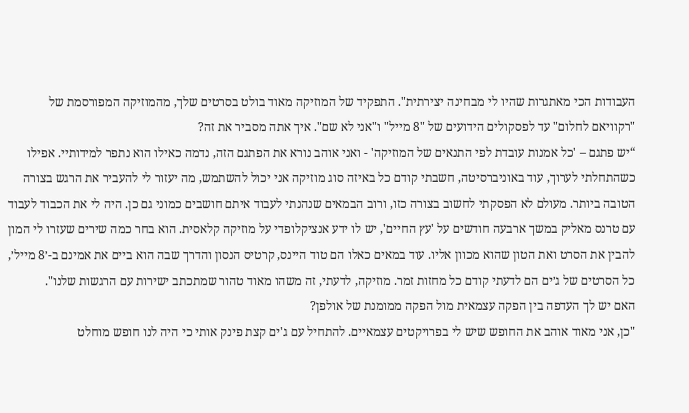העבודות הכי מאתגרות שהיו לי מבחינה יצירתית". התפקיד של המוזיקה מאוד בולט בסרטים שלך, מהמוזיקה המפורסמת של "רקוויאם לחלום" עד לפסקולים הידועים של "8 מייל" ו"אני לא שם". איך אתה מסביר את זה?
“יש פתגם – 'כל אמנות עובדת לפי התנאים של המוזיקה' - ואני אוהב נורא את הפתגם הזה, נדמה כאילו הוא נתפר למידותיי. אפילו כשהתחלתי לערוך, עוד באוניברסיטה, חשבתי קודם כל באיזה סוג מוזיקה אני יכול להשתמש, מה יעזור לי להעביר את הרגש בצורה הטובה ביותר. מעולם לא הפסקתי לחשוב בצורה כזו, ורוב הבמאים שנהנתי לעבוד איתם חושבים כמוני גם כן. היה לי את הכבוד לעבוד עם טרנס מאליק במשך ארבעה חודשים על 'עץ החיים', יש לו ידע אנציקלופדי על מוזיקה קלאסית. הוא בחר כמה שירים שעזרו לי המון להבין את הסרט ואת הטון שהוא מכוון אליו. עוד במאים כאלו הם טוד היינס, קרטיס הנסון והדרך שבה הוא ביים את אמינם ב-׳8 מייל׳, כל הסרטים של ג׳ים הם לדעתי קודם כל מחזות זמר. מוזיקה, לדעתי, זה משהו מאוד טהור שמתכתב ישירות עם הרגשות שלנו".
האם יש לך העדפה בין הפקה עצמאית מול הפקה ממומנת של אולפן?
"כן, אני מאוד אוהב את החופש שיש לי בפרויקטים עצמאיים. להתחיל עם ג'ים קצת פינק אותי כי היה לנו חופש מוחלט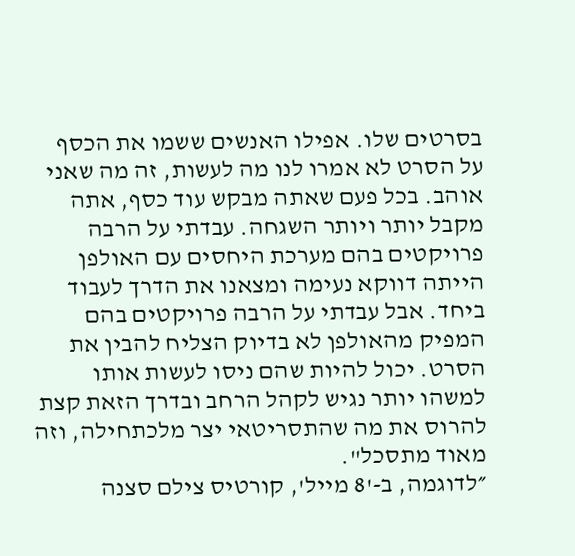בסרטים שלו. אפילו האנשים ששמו את הכסף על הסרט לא אמרו לנו מה לעשות, זה מה שאני אוהב. בכל פעם שאתה מבקש עוד כסף, אתה מקבל יותר ויותר השגחה. עבדתי על הרבה פרויקטים בהם מערכת היחסים עם האולפן הייתה דווקא נעימה ומצאנו את הדרך לעבוד ביחד. אבל עבדתי על הרבה פרויקטים בהם המפיק מהאולפן לא בדיוק הצליח להבין את הסרט. יכול להיות שהם ניסו לעשות אותו למשהו יותר נגיש לקהל הרחב ובדרך הזאת קצת להרוס את מה שהתסריטאי יצר מלכתחילה, וזה מאוד מתסכל".
״לדוגמה, ב-'8 מייל', קורטיס צילם סצנה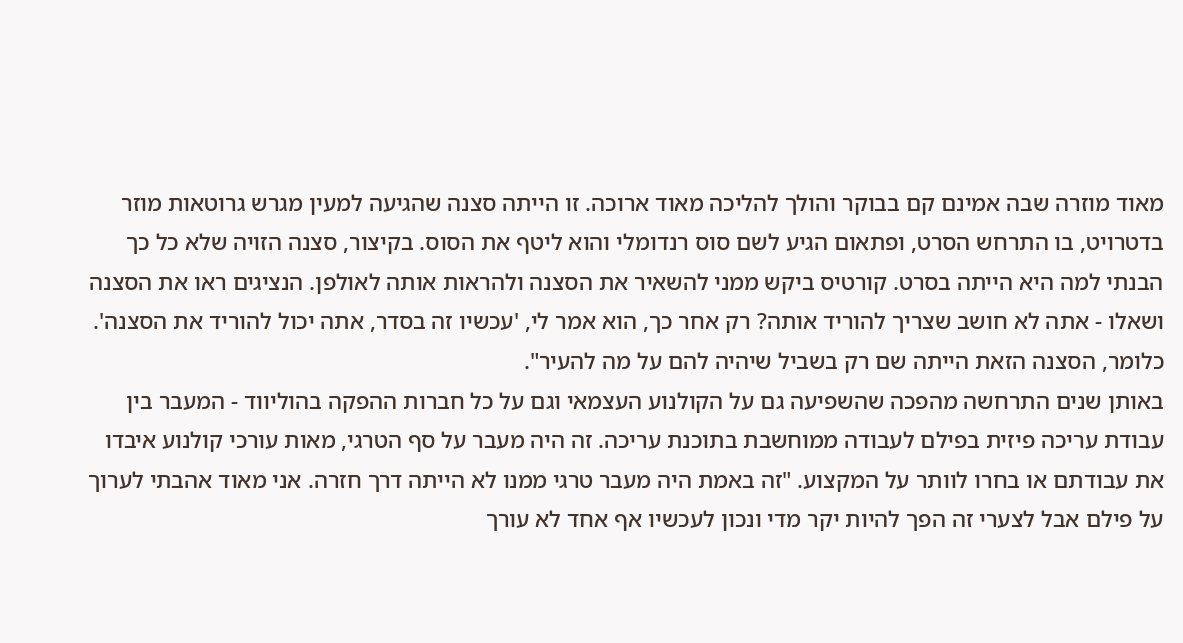מאוד מוזרה שבה אמינם קם בבוקר והולך להליכה מאוד ארוכה. זו הייתה סצנה שהגיעה למעין מגרש גרוטאות מוזר בדטרויט, בו התרחש הסרט, ופתאום הגיע לשם סוס רנדומלי והוא ליטף את הסוס. בקיצור, סצנה הזויה שלא כל כך הבנתי למה היא הייתה בסרט. קורטיס ביקש ממני להשאיר את הסצנה ולהראות אותה לאולפן. הנציגים ראו את הסצנה ושאלו - אתה לא חושב שצריך להוריד אותה? רק אחר כך, הוא אמר לי, 'עכשיו זה בסדר, אתה יכול להוריד את הסצנה'. כלומר, הסצנה הזאת הייתה שם רק בשביל שיהיה להם על מה להעיר".
באותן שנים התרחשה מהפכה שהשפיעה גם על הקולנוע העצמאי וגם על כל חברות ההפקה בהוליווד - המעבר בין עבודת עריכה פיזית בפילם לעבודה ממוחשבת בתוכנת עריכה. זה היה מעבר על סף הטרגי, מאות עורכי קולנוע איבדו את עבודתם או בחרו לוותר על המקצוע. "זה באמת היה מעבר טרגי ממנו לא הייתה דרך חזרה. אני מאוד אהבתי לערוך על פילם אבל לצערי זה הפך להיות יקר מדי ונכון לעכשיו אף אחד לא עורך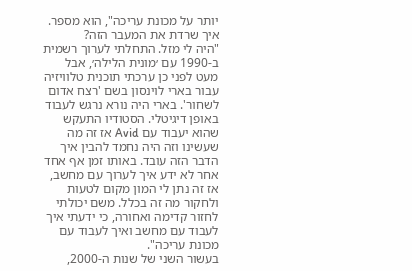יותר על מכונת עריכה", הוא מספר.
איך שרדת את המעבר הזה?
"היה לי מזל. התחלתי לערוך רשמית ב-1990 עם ׳מונית הלילה׳, אבל מעט לפני כן ערכתי תוכנית טלוויזיה עבור בארי לוינסון בשם 'רצח אדום לשחור'. בארי היה נורא נרגש לעבוד באופן דיגיטלי. הסטודיו התעקש שהוא יעבוד עם Avid אז זה מה שעשינו וזה היה נחמד להבין איך הדבר הזה עובד. באותו זמן אף אחד אחר לא ידע איך לערוך עם מחשב, אז זה נתן לי המון מקום לטעות ולחקור מה זה בכלל. משם יכולתי לחזור קדימה ואחורה, כי ידעתי איך לעבוד עם מחשב ואיך לעבוד עם מכונת עריכה".
בעשור השני של שנות ה-2000,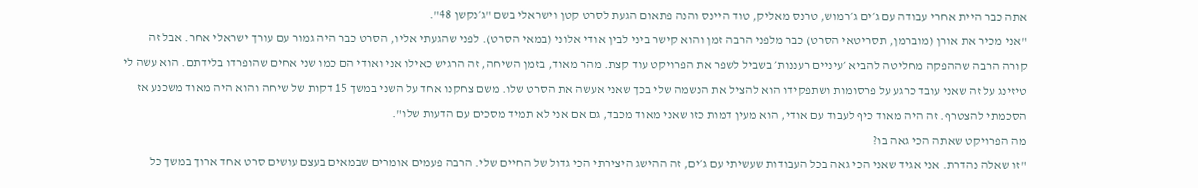אתה כבר היית אחרי עבודה עם ג׳ים ג׳רמוש, טרנס מאליק, טוד היינס והנה פתאום הגעת לסרט קטן וישראלי בשם "ג׳נקשן 48".
"אני מכיר את אורן (מוברמן, תסריטאי הסרט) כבר מלפני הרבה זמן והוא קישר ביני לבין אודי אלוני (במאי הסרט). לפני שהגעתי אליו, הסרט כבר היה גמור עם עורך ישראלי אחר. אבל זה קורה הרבה שההפקה מחליטה להביא ׳עיניים רעננות׳ בשביל לשפר את הפרויקט עוד קצת. מהר מאוד, בזמן השיחה, זה הרגיש כאילו אני ואודי הם כמו שני אחים שהופרדו בלידתם. הוא עשה לי טיזינג על זה שאני עובד כרגע על פרסומות ושתפקידו הוא להציל את הנשמה שלי בכך שאני אעשה את הסרט שלו. משם צחקנו אחד על השני במשך 15 דקות של שיחה והוא היה מאוד משכנע אז הסכמתי להצטרף. זה היה מאוד כיף לעבוד עם אודי, הוא מעין דמות כזו שאני מאוד מכבד, גם אם אני לא תמיד מסכים עם הדעות שלו".
מה הפרויקט שאתה הכי גאה בו?
"זו שאלה נהדרת. אני אגיד שאני הכי גאה בכל העבודות שעשיתי עם ג׳ים, זה ההישג היצירתי הכי גדול של החיים שלי. הרבה פעמים אומרים שבמאים בעצם עושים סרט אחד ארוך במשך כל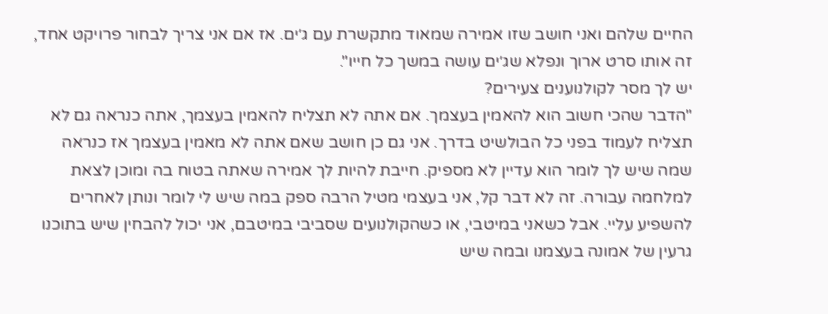החיים שלהם ואני חושב שזו אמירה שמאוד מתקשרת עם ג׳ים. אז אם אני צריך לבחור פרויקט אחד, זה אותו סרט ארוך ונפלא שג׳ים עושה במשך כל חייו".
יש לך מסר לקולנוענים צעירים?
"הדבר שהכי חשוב הוא להאמין בעצמך. אם אתה לא תצליח להאמין בעצמך, אתה כנראה גם לא תצליח לעמוד בפני כל הבולשיט בדרך. אני גם כן חושב שאם אתה לא מאמין בעצמך אז כנראה שמה שיש לך לומר הוא עדיין לא מספיק. חייבת להיות לך אמירה שאתה בטוח בה ומוכן לצאת למלחמה עבורה. זה לא דבר קל, אני בעצמי מטיל הרבה ספק במה שיש לי לומר ונותן לאחרים להשפיע עליי. אבל כשאני במיטבי, או כשהקולנועים שסביבי במיטבם, אני יכול להבחין שיש בתוכנו גרעין של אמונה בעצמנו ובמה שיש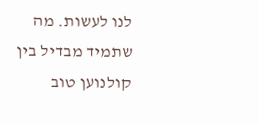לנו לעשות. מה שתמיד מבדיל בין קולנוען טוב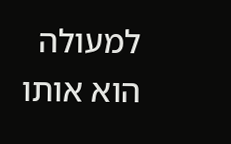למעולה הוא אותו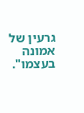גרעין של אמונה בעצמו".